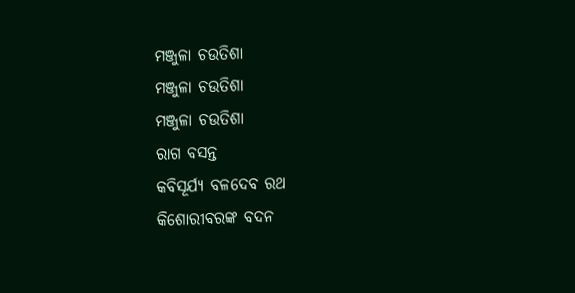ମଞ୍ଜୁଳା ଚଉତିଶା
ମଞ୍ଜୁଳା ଚଉତିଶା
ମଞ୍ଜୁଳା ଚଉତିଶା
ରାଗ ବସନ୍ତ
କବିସୂର୍ଯ୍ୟ ବଳଦେବ ରଥ
କିଶୋରୀବରଙ୍କ ବଦନ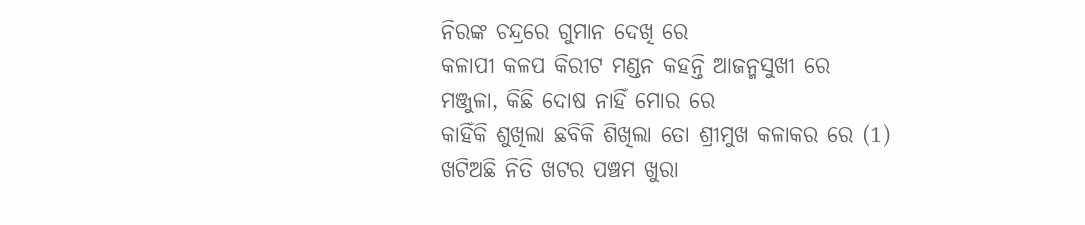ନିରଙ୍କ ଚନ୍ଦ୍ରରେ ଗୁମାନ ଦେଖି ରେ
କଳାପୀ କଳପ କିରୀଟ ମଣ୍ଡନ କହନ୍ତି ଆଜନ୍ମସୁଖୀ ରେ
ମଞ୍ଜୁଳା, କିଛି ଦୋଷ ନାହିଁ ମୋର ରେ
କାହିଁକି ଶୁଖିଲା ଛବିକି ଶିଖିଲା ତୋ ଶ୍ରୀମୁଖ କଳାକର ରେ (1)
ଖଟିଅଛି ନିତି ଖଟର ପଞ୍ଚମ ଖୁରା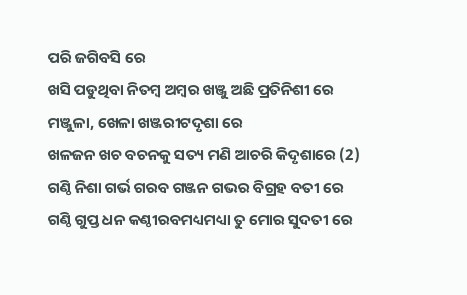ପରି ଜଗିବସି ରେ
ଖସି ପଡୁଥିବା ନିତମ୍ବ ଅମ୍ବର ଖଞ୍ଜୁ ଅଛି ପ୍ରତିନିଶୀ ରେ
ମଞ୍ଜୁଳା, ଖେଳା ଖଞ୍ଜରୀଟଦୃଶା ରେ
ଖଳଜନ ଖଚ ବଚନକୁ ସତ୍ୟ ମଣି ଆଚରି କିଦୃଶାରେ (2)
ଗଣ୍ଠି ନିଶା ଗର୍ଭ ଗରବ ଗଞ୍ଜନ ଗଭର ବିଗ୍ରହ ବତୀ ରେ
ଗଣ୍ଠି ଗୁପ୍ତ ଧନ କଣ୍ଠୀରବମଧ୍ୟମଧ୍ୟା ତୁ ମୋର ସୁଦତୀ ରେ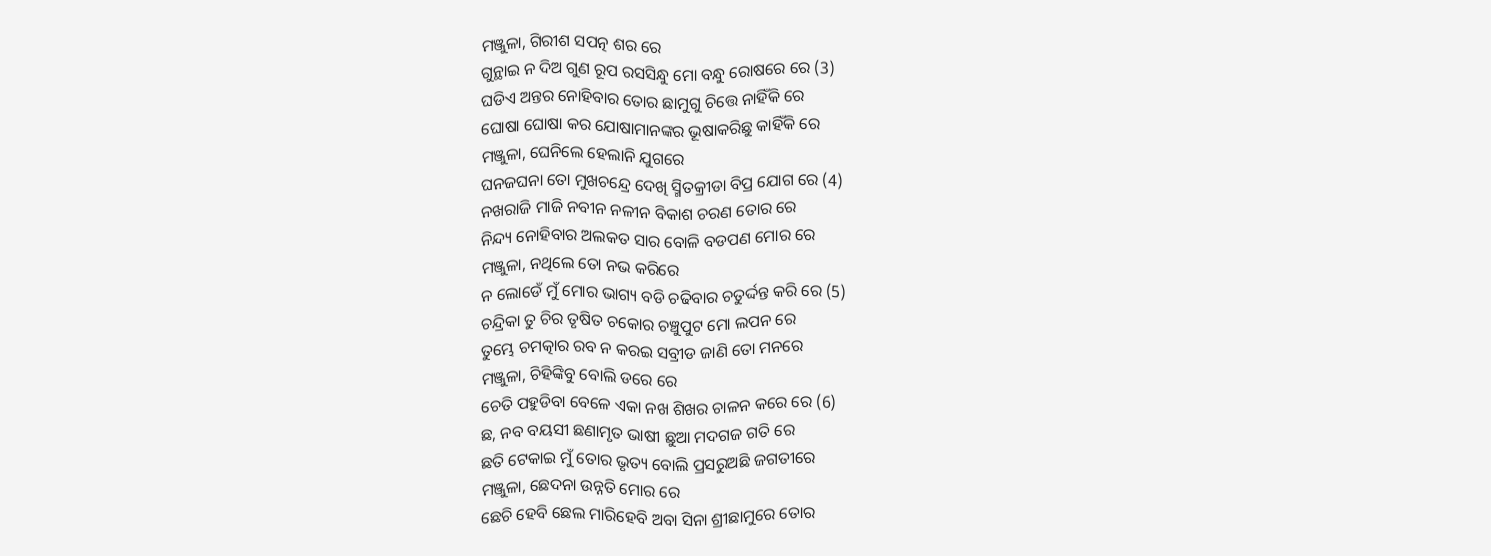ମଞ୍ଜୁଳା, ଗିରୀଶ ସପତ୍ନ ଶର ରେ
ଗୁନ୍ଥାଇ ନ ଦିଅ ଗୁଣ ରୂପ ରସସିନ୍ଧୁ ମୋ ବନ୍ଧୁ ରୋଷରେ ରେ (3)
ଘଡିଏ ଅନ୍ତର ନୋହିବାର ତୋର ଛାମୁଗୁ ଚିତ୍ତେ ନାହିଁକି ରେ
ଘୋଷା ଘୋଷା କର ଯୋଷାମାନଙ୍କର ଭୂଷାକରିଛୁ କାହିଁକି ରେ
ମଞ୍ଜୁଳା, ଘେନିଲେ ହେଲାନି ଯୁଗରେ
ଘନଜଘନା ତୋ ମୁଖଚନ୍ଦ୍ରେ ଦେଖି ସ୍ମିତକ୍ରୀଡା ବିପ୍ର ଯୋଗ ରେ (4)
ନଖରାଜି ମାଜି ନବୀନ ନଳୀନ ବିକାଶ ଚରଣ ତୋର ରେ
ନିନ୍ଦ୍ୟ ନୋହିବାର ଅଲକତ ସାର ବୋଳି ବଡପଣ ମୋର ରେ
ମଞ୍ଜୁଳା, ନଥିଲେ ତୋ ନଭ କରିରେ
ନ ଲୋଡେଁ ମୁଁ ମୋର ଭାଗ୍ୟ ବଡି ଚଢିବାର ଚତୁର୍ଦ୍ଦନ୍ତ କରି ରେ (5)
ଚନ୍ଦ୍ରିକା ତୁ ଚିର ତୃଷିତ ଚକୋର ଚଞ୍ଚୁପୁଟ ମୋ ଲପନ ରେ
ତୁମ୍ଭେ ଚମତ୍କାର ରବ ନ କରଇ ସବ୍ରୀଡ ଜାଣି ତୋ ମନରେ
ମଞ୍ଜୁଳା, ଚିହିଙ୍କିବୁ ବୋଲି ଡରେ ରେ
ଚେତି ପହୁଡିବା ବେଳେ ଏକା ନଖ ଶିଖର ଚାଳନ କରେ ରେ (6)
ଛ, ନବ ବୟସୀ ଛଣାମୃତ ଭାଷୀ ଛୁଆ ମଦଗଜ ଗତି ରେ
ଛତି ଟେକାଇ ମୁଁ ତୋର ଭୃତ୍ୟ ବୋଲି ପ୍ରସରୁଅଛି ଜଗତୀରେ
ମଞ୍ଜୁଳା, ଛେଦନା ଉନ୍ନତି ମୋର ରେ
ଛେଚି ହେବି ଛେଲ ମାରିହେବି ଅବା ସିନା ଶ୍ରୀଛାମୁରେ ତୋର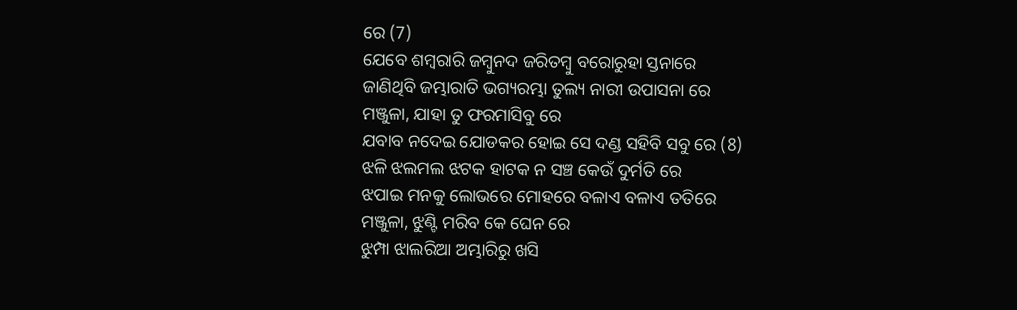ରେ (7)
ଯେବେ ଶମ୍ବରାରି ଜମ୍ବୁନଦ ଜରିତମ୍ବୁ ବରୋରୁହା ସ୍ତନାରେ
ଜାଣିଥିବି ଜମ୍ଭାରାତି ଭଗ୍ୟରମ୍ଭା ତୁଲ୍ୟ ନାରୀ ଉପାସନା ରେ
ମଞ୍ଜୁଳା, ଯାହା ତୁ ଫରମାସିବୁ ରେ
ଯବାବ ନଦେଇ ଯୋଡକର ହୋଇ ସେ ଦଣ୍ଡ ସହିବି ସବୁ ରେ (8)
ଝଳି ଝଲମଲ ଝଟକ ହାଟକ ନ ସଞ୍ଚ କେଉଁ ଦୁର୍ମତି ରେ
ଝପାଇ ମନକୁ ଲୋଭରେ ମୋହରେ ବଳାଏ ବଳାଏ ତତିରେ
ମଞ୍ଜୁଳା, ଝୁଣ୍ଟି ମରିବ କେ ଘେନ ରେ
ଝୁମ୍ପା ଝାଲରିଆ ଅମ୍ଭାରିରୁ ଖସି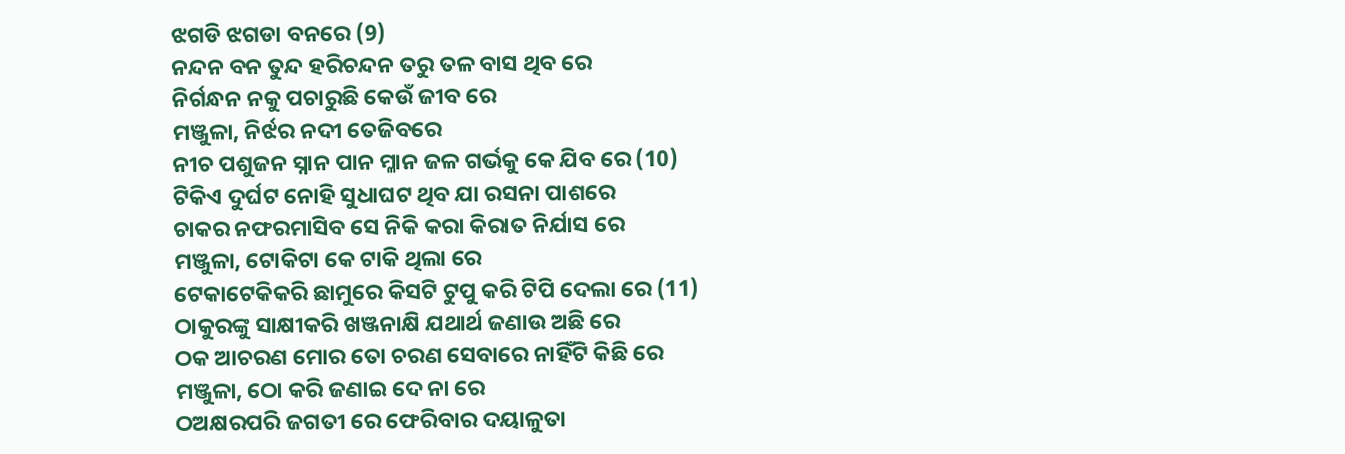ଝଗଡି ଝଗଡା ବନରେ (9)
ନନ୍ଦନ ବନ ତୁନ୍ଦ ହରିଚନ୍ଦନ ତରୁ ତଳ ବାସ ଥିବ ରେ
ନିର୍ଗନ୍ଧନ ନକୁ ପଚାରୁଛି କେଉଁ ଜୀବ ରେ
ମଞ୍ଜୁଳା, ନିର୍ଝର ନଦୀ ତେଜିବରେ
ନୀଚ ପଶୁଜନ ସ୍ନାନ ପାନ ମ୍ଳାନ ଜଳ ଗର୍ଭକୁ କେ ଯିବ ରେ (10)
ଟିକିଏ ଦୁର୍ଘଟ ନୋହି ସୁଧାଘଟ ଥିବ ଯା ରସନା ପାଶରେ
ଚାକର ନଫରମାସିବ ସେ ନିକି କରା କିରାତ ନିର୍ଯାସ ରେ
ମଞ୍ଜୁଳା, ଟୋକିଟା କେ ଟାକି ଥିଲା ରେ
ଟେକାଟେକିକରି ଛାମୁରେ କିସଟି ଟୁପୁ କରି ଟିପି ଦେଲା ରେ (11)
ଠାକୁରଙ୍କୁ ସାକ୍ଷୀକରି ଖଞ୍ଜନାକ୍ଷି ଯଥାର୍ଥ ଜଣାଉ ଅଛି ରେ
ଠକ ଆଚରଣ ମୋର ତୋ ଚରଣ ସେବାରେ ନାହିଁଟି କିଛି ରେ
ମଞ୍ଜୁଳା, ଠୋ କରି ଜଣାଇ ଦେ ନା ରେ
ଠଅକ୍ଷରପରି ଜଗତୀ ରେ ଫେରିବାର ଦୟାଳୁତା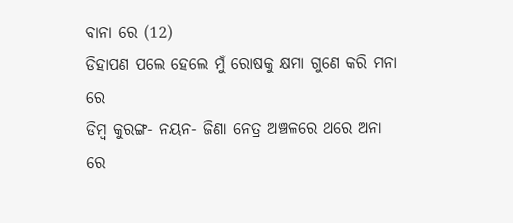ବାନା ରେ (12)
ଡିହାପଣ ପଲେ ହେଲେ ମୁଁ ରୋଷକୁ କ୍ଷମା ଗୁଣେ କରି ମନା ରେ
ଡିମ୍ବ କୁରଙ୍ଗ- ନୟନ- ଜିଣା ନେତ୍ର ଅଞ୍ଚଳରେ ଥରେ ଅନା ରେ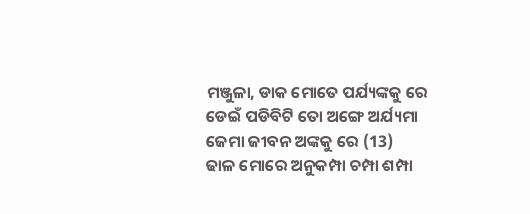ମଞ୍ଜୁଳା, ଡାକ ମୋତେ ପର୍ଯ୍ୟଙ୍କକୁ ରେ
ଡେଇଁ ପଡିବିଟି ତୋ ଅଙ୍ଗେ ଅର୍ଯ୍ୟମା ଜେମା ଜୀବନ ଅଙ୍କକୁ ରେ (13)
ଢାଳ ମୋରେ ଅନୁକମ୍ପା ଚମ୍ପା ଶମ୍ପା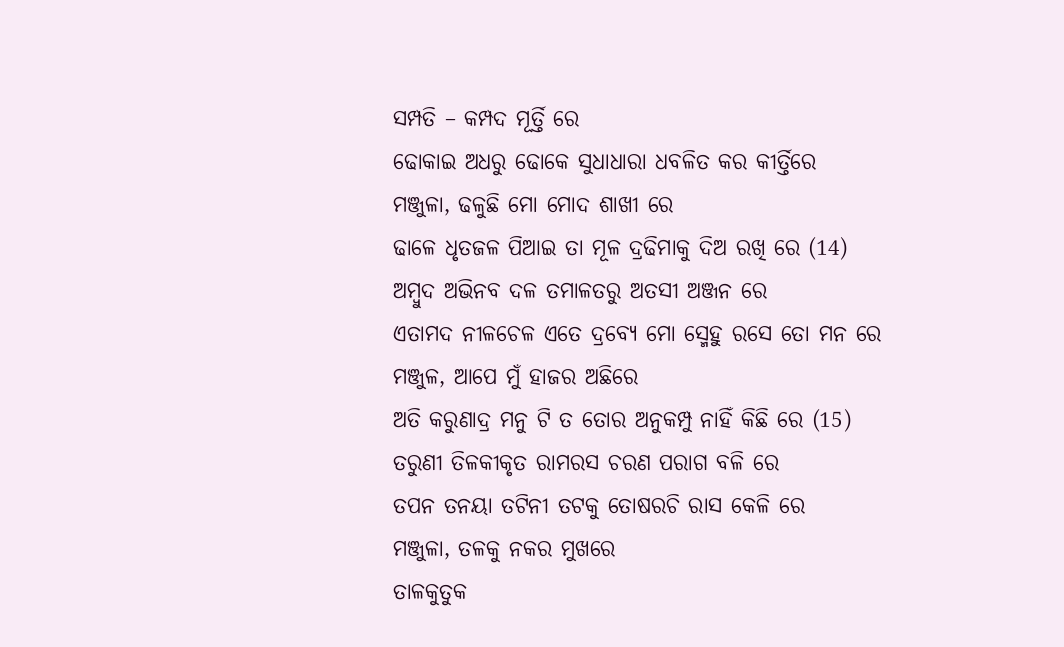ସମ୍ପତି – କମ୍ପଦ ମୂର୍ତ୍ତି ରେ
ଢୋକାଇ ଅଧରୁ ଢୋକେ ସୁଧାଧାରା ଧବଳିତ କର କୀର୍ତ୍ତିରେ
ମଞ୍ଜୁଳା, ଢଳୁଛି ମୋ ମୋଦ ଶାଖୀ ରେ
ଢାଳେ ଧୃତଜଳ ପିଆଇ ତା ମୂଳ ଦ୍ରଢିମାକୁ ଦିଅ ରଖି ରେ (14)
ଅମ୍ବୁଦ ଅଭିନବ ଦଳ ତମାଳତରୁ ଅତସୀ ଅଞ୍ଜନ ରେ
ଏତାମଦ ନୀଳଚେଳ ଏତେ ଦ୍ରବ୍ୟେ ମୋ ସ୍ମେହୁ ରସେ ତୋ ମନ ରେ
ମଞ୍ଜୁଳ, ଆପେ ମୁଁ ହାଜର ଅଛିରେ
ଅତି କରୁଣାଦ୍ର ମନୁ ଟି ତ ତୋର ଅନୁକମ୍ପୁ ନାହିଁ କିଛି ରେ (15)
ତରୁଣୀ ତିଳକୀକୃତ ରାମରସ ଚରଣ ପରାଗ ବଳି ରେ
ତପନ ତନୟା ତଟିନୀ ତଟକୁ ତୋଷରଚି ରାସ କେଳି ରେ
ମଞ୍ଜୁଳା, ତଳକୁ ନକର ମୁଖରେ
ତାଳକୁତୁକ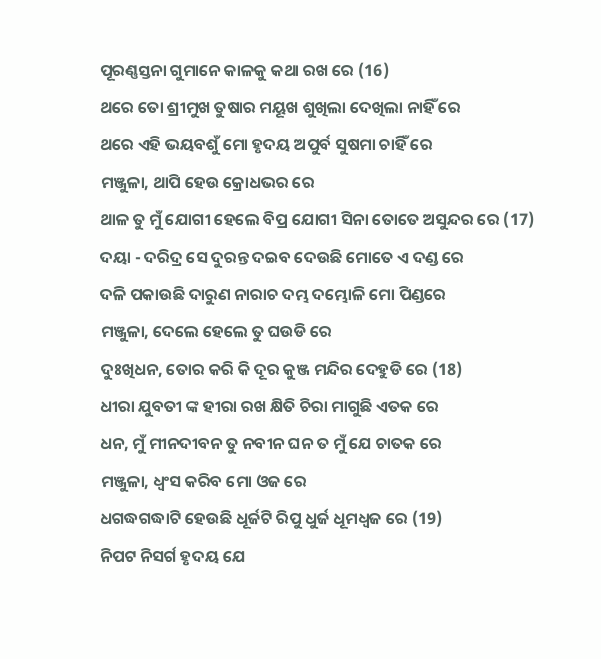ପୂରଣ୍ଣସ୍ତନା ଗୁମାନେ କାଳକୁ କଥା ରଖ ରେ (16)
ଥରେ ତୋ ଶ୍ରୀମୁଖ ତୁଷାର ମୟୂଖ ଶୁଖିଲା ଦେଖିଲା ନାହିଁ ରେ
ଥରେ ଏହି ଭୟବଶୁଁ ମୋ ହୃଦୟ ଅପୁର୍ବ ସୁଷମା ଚାହିଁ ରେ
ମଞ୍ଜୁଳା, ଥାପି ହେଉ କ୍ରୋଧଭର ରେ
ଥାଳ ତୁ ମୁଁ ଯୋଗୀ ହେଲେ ବିପ୍ର ଯୋଗୀ ସିନା ତୋତେ ଅସୁନ୍ଦର ରେ (17)
ଦୟା - ଦରିଦ୍ର ସେ ଦୁରନ୍ତ ଦଇବ ଦେଉଛି ମୋତେ ଏ ଦଣ୍ଡ ରେ
ଦଳି ପକାଉଛି ଦାରୁଣ ନାରାଚ ଦମ୍ଭ ଦମ୍ଭୋଳି ମୋ ପିଣ୍ଡରେ
ମଞ୍ଜୁଳା, ଦେଲେ ହେଲେ ତୁ ଘଉଡି ରେ
ଦୁଃଖିଧନ, ତୋର କରି କି ଦୂର କୁଞ୍ଜ ମନ୍ଦିର ଦେହୁଡି ରେ (18)
ଧୀରା ଯୁବତୀ ଙ୍କ ହୀରା ରଖ କ୍ଷିତି ଚିରା ମାଗୁଛି ଏତକ ରେ
ଧନ, ମୁଁ ମୀନଦୀବନ ତୁ ନବୀନ ଘନ ତ ମୁଁ ଯେ ଚାତକ ରେ
ମଞ୍ଜୁଳା, ଧ୍ୱଂସ କରିବ ମୋ ଓଜ ରେ
ଧଗଦ୍ଧଗଦ୍ଧାଟି ହେଉଛି ଧୂର୍ଜଟି ରିପୁ ଧୁର୍ଜ ଧୂମଧ୍ୱଜ ରେ (19)
ନିପଟ ନିସର୍ଗ ହୃଦୟ ଯେ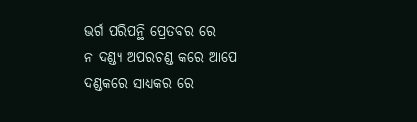ଭର୍ଗ ପରିପନ୍ଥି ପ୍ରେତବର ରେ
ନ ଦଣ୍ଡ୍ୟ ଅପରଚଣ୍ଡ କରେ ଆପେ ଦଣ୍ଡକରେ ସାଧ୍ୟକର ରେ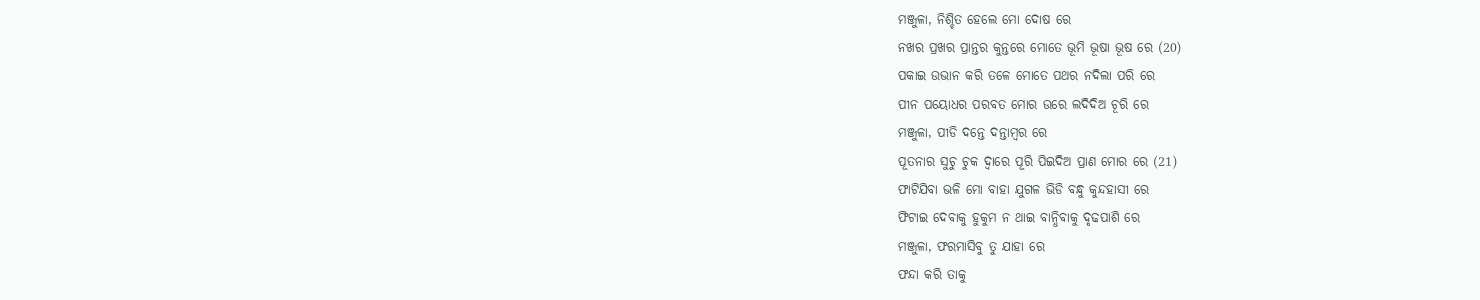ମଞ୍ଜୁଳା, ନିଶ୍ଚିତ ହେଲେ ମୋ ଦୋଷ ରେ
ନଖର ପ୍ରଖର ପ୍ରାନ୍ତର କୁନ୍ତରେ ମୋତେ ଭୂମି ଭୂଷା ଭୂଷ ରେ (20)
ପକାଇ ଉଭାନ କରି ତଳେ ମୋତେ ପଥର ନଦିଲା ପରି ରେ
ପୀନ ପୟୋଧର ପରବତ ମୋର ଉରେ ଲଦିଦିଅ ଚୂରି ରେ
ମଞ୍ଜୁଳା, ପୀଡି ଦନ୍ତେ ଦନ୍ତାମ୍ବର ରେ
ପୂତନାର ସୁଚୁ ଚୁକ ଦ୍ୱାରେ ପୂରି ପିଇଦିଅ ପ୍ରାଣ ମୋର ରେ (21)
ଫାଟିଯିବା ଭଳି ମୋ ବାହା ଯୁଗଳ ଭିଡି ବନ୍ଧୁ କୁନ୍ଦହାସୀ ରେ
ଫିଟାଇ ଦେବାକୁ ହୁକୁମ ନ ଥାଇ ବାନ୍ଧିବାକୁ ଦୃଢପାଶି ରେ
ମଞ୍ଜୁଳା, ଫରମାସିବୁ ତୁ ଯାହା ରେ
ଫନ୍ଦା କରି ତାକୁ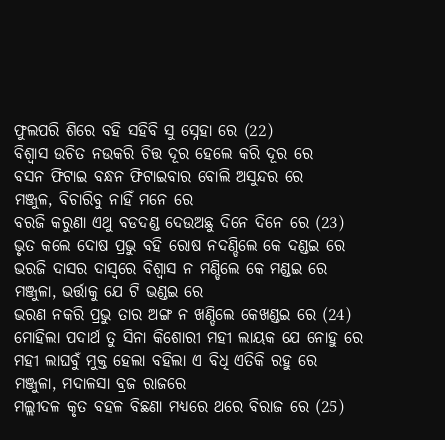ଫୁଲପରି ଶିରେ ବହି ସହିବି ସୁ ସ୍ନେହା ରେ (22)
ବିଶ୍ୱାସ ଉଚିତ ନଉକରି ଚିତ୍ତ ଦୂର ହେଲେ କରି ଦୂର ରେ
ବସନ ଫିଟାଇ ବନ୍ଧନ ଫିଟାଇବାର ବୋଲି ଅସୁନ୍ଦର ରେ
ମଞ୍ଜୁଳ, ବିଚାରିବୁ ନାହିଁ ମନେ ରେ
ବରଜି କରୁଣା ଏଥୁ ବଡଦଣ୍ଡ ଦେଉଅଛୁ ଦିନେ ଦିନେ ରେ (23)
ଭୃତ କଲେ ଦୋଷ ପ୍ରଭୁ ବହି ରୋଷ ନଦଣ୍ଡିଲେ କେ ଦଣ୍ଡଇ ରେ
ଭରଜି ଦାସର ଦାସ୍ୱରେ ବିଶ୍ୱାସ ନ ମଣ୍ଡିଲେ କେ ମଣ୍ଡଇ ରେ
ମଞ୍ଜୁଳା, ଭର୍ତ୍ତାକୁ ଯେ ଟି ଭଣ୍ଡଇ ରେ
ଭରଣ ନକରି ପ୍ରଭୁ ତାର ଅଙ୍ଗ ନ ଖଣ୍ଡିଲେ କେଖଣ୍ଡଇ ରେ (24)
ମୋହିଲା ପଦାର୍ଥ ତୁ ସିନା କିଶୋରୀ ମହୀ ଲାୟକ ଯେ ନୋହୁ ରେ
ମହୀ ଲାଘବୁଁ ମୁକ୍ତ ହେଲା ବହିଲା ଏ ବିଧି ଏତିକି ରହୁ ରେ
ମଞ୍ଜୁଳା, ମଦାଳସା ବ୍ରଜ ରାଜରେ
ମଲ୍ଲୀଦଳ କୃତ ବହଳ ବିଛଣା ମଧ୍ୟରେ ଥରେ ବିରାଜ ରେ (25)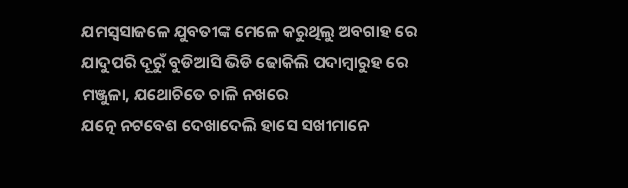ଯମସ୍ୱସାଜଳେ ଯୁବତୀଙ୍କ ମେଳେ କରୁଥିଲୁ ଅବଗାହ ରେ
ଯାଦୁପରି ଦୂରୁଁ ବୁଡିଆସି ଭିଡି ଢୋକିଲି ପଦାମ୍ବାରୁହ ରେ
ମଞ୍ଜୁଳା, ଯଥୋଚିତେ ଚାଳି ନଖରେ
ଯତ୍ନେ ନଟବେଶ ଦେଖାଦେଲି ହାସେ ସଖୀମାନେ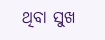ଥିବା ସୁଖ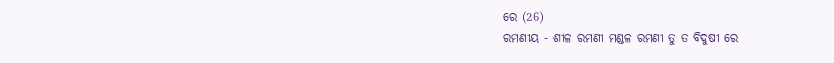ରେ (26)
ରମଣୀୟ - ଶୀଳ ରମଣୀ ମଣ୍ଡଳ ରମଣୀ ତୁ ତ ବିଦୁଷୀ ରେ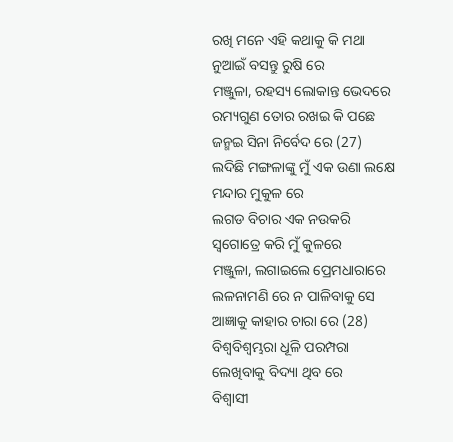ରଖି ମନେ ଏହି କଥାକୁ କି ମଥା ନୁଆଇଁ ବସନ୍ତୁ ରୁଷି ରେ
ମଞ୍ଜୁଳା, ରହସ୍ୟ ଲୋକାନ୍ତ ଭେଦରେ
ରମ୍ୟଗୁଣ ତୋର ରଖଇ କି ପଛେ ଜନ୍ମଇ ସିନା ନିର୍ବେଦ ରେ (27)
ଲଦିଛି ମଙ୍ଗଳାଙ୍କୁ ମୁଁ ଏକ ଉଣା ଲକ୍ଷେ ମନ୍ଦାର ମୁକୁଳ ରେ
ଲଗଡ ବିଚାର ଏକ ନଉକରି ସ୍ୱଗୋତ୍ରେ କରି ମୁଁ କୁଳରେ
ମଞ୍ଜୁଳା, ଲଗାଇଲେ ପ୍ରେମଧାରାରେ
ଲଳନାମଣି ରେ ନ ପାଳିବାକୁ ସେ ଆଜ୍ଞାକୁ କାହାର ଚାରା ରେ (28)
ବିଶ୍ୱବିଶ୍ୱମ୍ଭରା ଧୂଳି ପରମ୍ପରା ଲେଖିବାକୁ ବିଦ୍ୟା ଥିବ ରେ
ବିଶ୍ୱାସୀ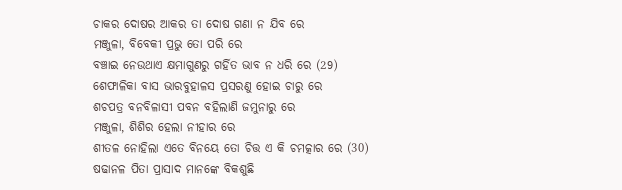ଚାକର ଦୋଷର ଆକର ତା ଦୋଷ ଗଣା ନ ଯିବ ରେ
ମଞ୍ଜୁଳା, ବିବେକୀ ପ୍ରଭୁ ତୋ ପରି ରେ
ବଞ୍ଚାଇ ନେଉଥାଏ କ୍ଷମାଗୁଣରୁ ଗର୍ହିତ ଭାବ ନ ଧରି ରେ (29)
ଶେଫାଳିକା ବାସ ଭାରବୁହାଳସ ପ୍ରସରଣୁ ହୋଇ ଚାରୁ ରେ
ଶଚପତ୍ର ବନବିଳାସୀ ପବନ ବହିଲାଣି ଜମୁନାରୁ ରେ
ମଞ୍ଜୁଳା, ଶିଶିର ହେଲା ନୀହାର ରେ
ଶୀତଳ ନୋହିଲା ଏତେ ବିନୟେ ତୋ ଚିତ୍ତ ଏ କି ଚମତ୍କାର ରେ (30)
ଷଢାନଳ ପିତା ପ୍ରାସାଦ ମାନଙ୍କେ ବିକଶୁଛି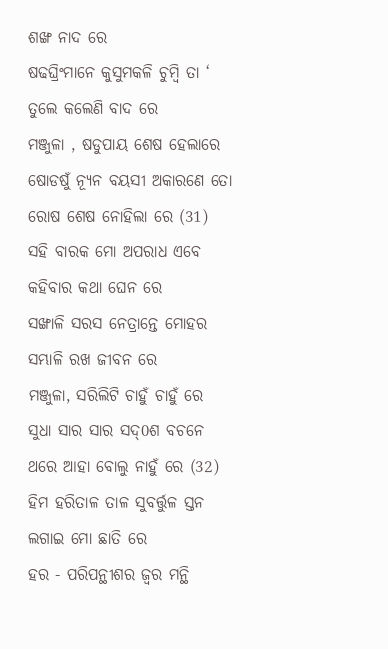ଶଙ୍ଖ ନାଦ ରେ
ଷଢଘ୍ରିଂମାନେ କୁସୁମକଳି ଚୁମ୍ବି ତା ‘ ତୁଲେ କଲେଣି ବାଦ ରେ
ମଞ୍ଜୁଳା , ଷଡୁପାୟ ଶେଷ ହେଲାରେ
ଷୋଡଷୁଁ ନ୍ୟୂନ ବୟସୀ ଅକାରଣେ ତୋ ରୋଷ ଶେଷ ନୋହିଲା ରେ (31)
ସହି ବାରକ ମୋ ଅପରାଧ ଏବେ କହିବାର କଥା ଘେନ ରେ
ସଙ୍ଖାଳି ସରସ ନେତ୍ରାନ୍ତେ ମୋହର ସମ୍ଭାଳି ରଖ ଜୀବନ ରେ
ମଞ୍ଜୁଳା, ସରିଲିଟି ଚାହୁଁ ଚାହୁଁ ରେ
ସୁଧା ସାର ସାର ସଦ୍0ଶ ବଚନେ ଥରେ ଆହା ବୋଲୁ ନାହୁଁ ରେ (32)
ହିମ ହରିତାଳ ତାଳ ସୁବର୍ତ୍ତୁଳ ସ୍ତନ ଲଗାଇ ମୋ ଛାତି ରେ
ହର - ପରିପନ୍ଥୀଶର ଜ୍ୱର ମନ୍ଥି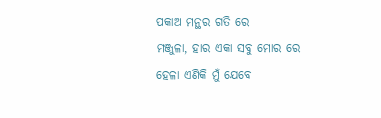ପକାଅ ମନ୍ଥର ଗତି ରେ
ମଞ୍ଜୁଳା, ହାର ଏକା ସବୁ ମୋର ରେ
ହେଳା ଏଣିକି ମୁଁ ଯେବେ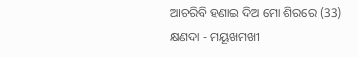ଆଚରିବି ହଣାଇ ଦିଅ ମୋ ଶିରରେ (33)
କ୍ଷଣଦା - ମୟୂଖମଖୀ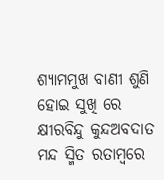ଶ୍ୟାମମୁଖ ବାଣୀ ଶୁଣି ହୋଇ ସୁଖି ରେ
କ୍ଷୀରବିନ୍ଦୁ କୁନ୍ଦଅବଦାତ ମନ୍ଦ ସ୍ମିତ ରତାମ୍ବରେ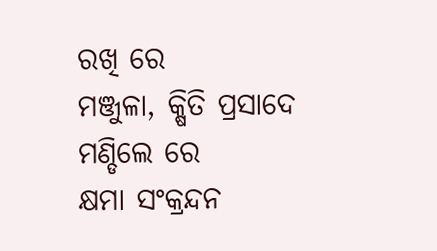ରଖି ରେ
ମଞ୍ଜୁଳା, କ୍ଷିତି ପ୍ରସାଦେ ମଣ୍ଡିଲେ ରେ
କ୍ଷମା ସଂକ୍ରନ୍ଦନ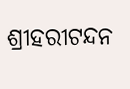ଶ୍ରୀହରୀଟନ୍ଦନ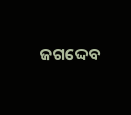ଜଗଦ୍ଦେବ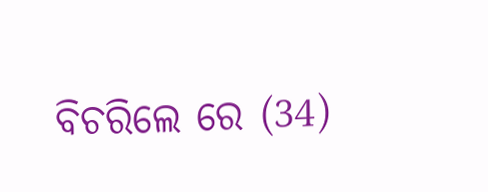ବିଚରିଲେ ରେ (34)